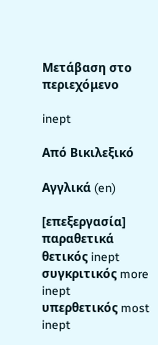Μετάβαση στο περιεχόμενο

inept

Από Βικιλεξικό

Αγγλικά (en)

[επεξεργασία]
παραθετικά
θετικός inept
συγκριτικός more inept
υπερθετικός most inept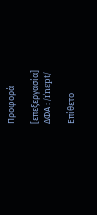Προφορά

[επεξεργασία]
ΔΦΑ : /ɪˈnɛpt/

Επίθετο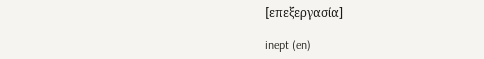[επεξεργασία]

inept (en)